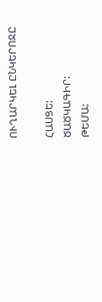ՈՒՂԱՐԿԵԼ ԸՆԿԵՐՈՋԸ

ՀԱՍՑԵ:
ԾԱԾԿԱԳԻՐ:
ԹԵՄԱ: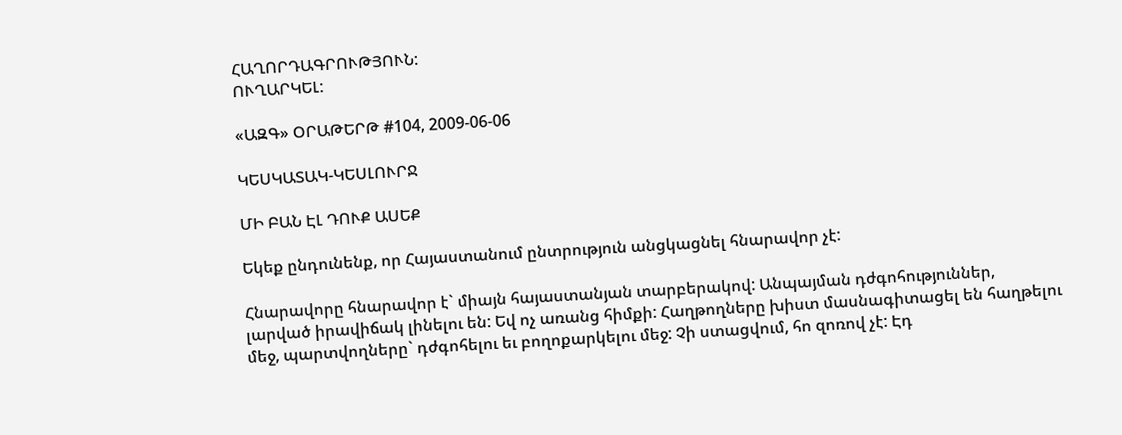ՀԱՂՈՐԴԱԳՐՈՒԹՅՈՒՆ:
ՈՒՂԱՐԿԵԼ:

«ԱԶԳ» ՕՐԱԹԵՐԹ #104, 2009-06-06

ԿԵՍԿԱՏԱԿ-ԿԵՍԼՈՒՐՋ

ՄԻ ԲԱՆ ԷԼ ԴՈՒՔ ԱՍԵՔ

Եկեք ընդունենք, որ Հայաստանում ընտրություն անցկացնել հնարավոր չէ:

Հնարավորը հնարավոր է` միայն հայաստանյան տարբերակով: Անպայման դժգոհություններ, լարված իրավիճակ լինելու են: Եվ ոչ առանց հիմքի: Հաղթողները խիստ մասնագիտացել են հաղթելու մեջ, պարտվողները` դժգոհելու եւ բողոքարկելու մեջ: Չի ստացվում, հո զոռով չէ: Էդ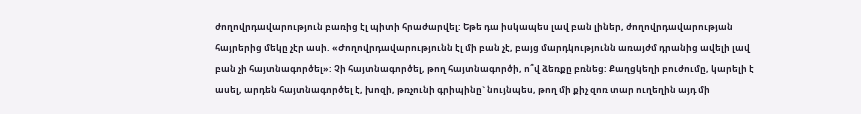ժողովրդավարություն բառից էլ պիտի հրաժարվել: Եթե դա իսկապես լավ բան լիներ, ժողովրդավարության հայրերից մեկը չէր ասի. «Ժողովրդավարությունն էլ մի բան չէ, բայց մարդկությունն առայժմ դրանից ավելի լավ բան չի հայտնագործել»: Չի հայտնագործել, թող հայտնագործի, ո՞վ ձեռքը բռնեց: Քաղցկեղի բուժումը, կարելի է ասել, արդեն հայտնագործել է, խոզի, թռչունի գրիպինը` նույնպես, թող մի քիչ զոռ տար ուղեղին այդ մի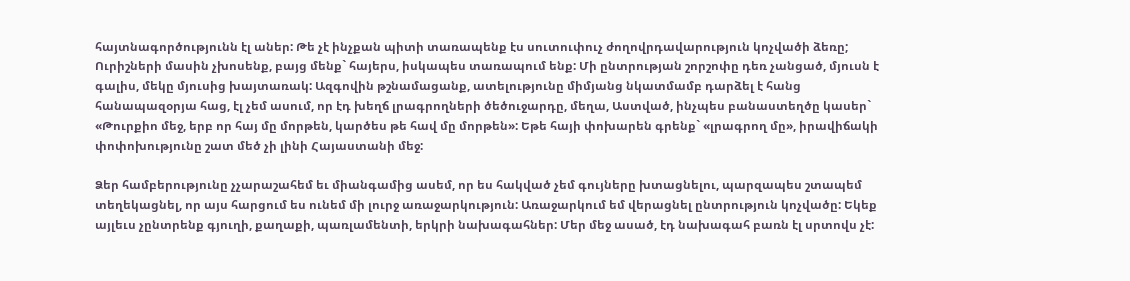հայտնագործությունն էլ աներ: Թե չէ ինչքան պիտի տառապենք էս սուտուփուչ ժողովրդավարություն կոչվածի ձեռը; Ուրիշների մասին չխոսենք, բայց մենք` հայերս, իսկապես տառապում ենք: Մի ընտրության շորշոփը դեռ չանցած, մյուսն է գալիս, մեկը մյուսից խայտառակ: Ազգովին թշնամացանք, ատելությունը միմյանց նկատմամբ դարձել է հանց հանապազօրյա հաց, էլ չեմ ասում, որ էդ խեղճ լրագրողների ծեծուջարդը, մեղա, Աստված, ինչպես բանաստեղծը կասեր` «Թուրքիո մեջ, երբ որ հայ մը մորթեն, կարծես թե հավ մը մորթեն»: Եթե հայի փոխարեն գրենք` «լրագրող մը», իրավիճակի փոփոխությունը շատ մեծ չի լինի Հայաստանի մեջ:

Ձեր համբերությունը չչարաշահեմ եւ միանգամից ասեմ, որ ես հակված չեմ գույները խտացնելու, պարզապես շտապեմ տեղեկացնել, որ այս հարցում ես ունեմ մի լուրջ առաջարկություն: Առաջարկում եմ վերացնել ընտրություն կոչվածը: Եկեք այլեւս չընտրենք գյուղի, քաղաքի, պառլամենտի, երկրի նախագահներ: Մեր մեջ ասած, էդ նախագահ բառն էլ սրտովս չէ: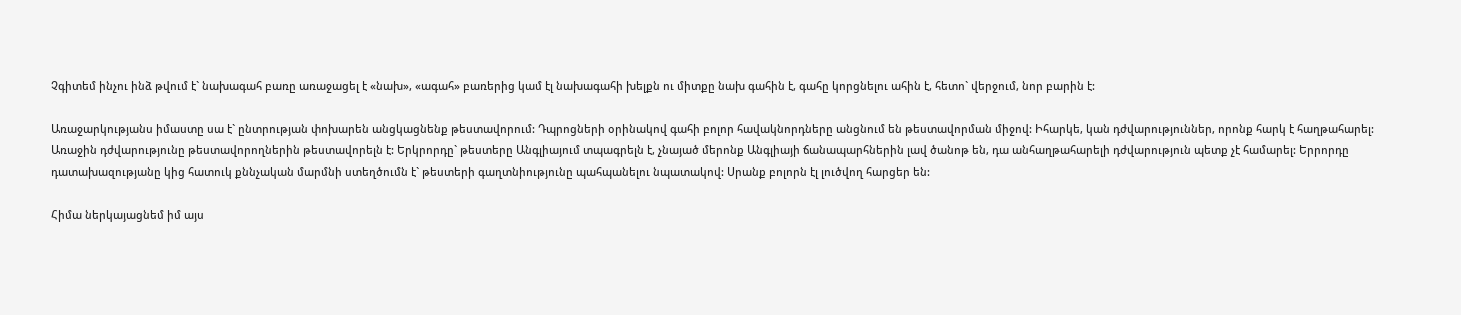Չգիտեմ ինչու ինձ թվում է` նախագահ բառը առաջացել է «նախ», «ագահ» բառերից կամ էլ նախագահի խելքն ու միտքը նախ գահին է, գահը կորցնելու ահին է, հետո` վերջում, նոր բարին է:

Առաջարկությանս իմաստը սա է` ընտրության փոխարեն անցկացնենք թեստավորում: Դպրոցների օրինակով գահի բոլոր հավակնորդները անցնում են թեստավորման միջով: Իհարկե, կան դժվարություններ, որոնք հարկ է հաղթահարել: Առաջին դժվարությունը թեստավորողներին թեստավորելն է: Երկրորդը` թեստերը Անգլիայում տպագրելն է, չնայած մերոնք Անգլիայի ճանապարհներին լավ ծանոթ են, դա անհաղթահարելի դժվարություն պետք չէ համարել: Երրորդը դատախազությանը կից հատուկ քննչական մարմնի ստեղծումն է` թեստերի գաղտնիությունը պահպանելու նպատակով: Սրանք բոլորն էլ լուծվող հարցեր են:

Հիմա ներկայացնեմ իմ այս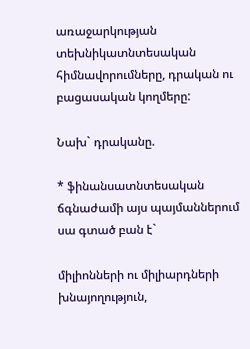առաջարկության տեխնիկատնտեսական հիմնավորումները, դրական ու բացասական կողմերը:

Նախ` դրականը.

* ֆինանսատնտեսական ճգնաժամի այս պայմաններում սա գտած բան է`

միլիոնների ու միլիարդների խնայողություն,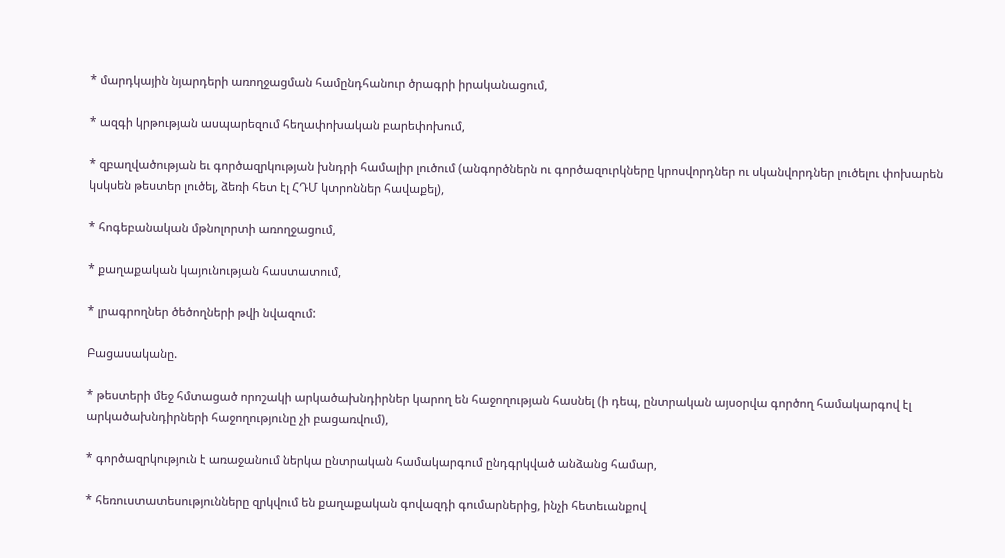* մարդկային նյարդերի առողջացման համընդհանուր ծրագրի իրականացում,

* ազգի կրթության ասպարեզում հեղափոխական բարեփոխում,

* զբաղվածության եւ գործազրկության խնդրի համալիր լուծում (անգործներն ու գործազուրկները կրոսվորդներ ու սկանվորդներ լուծելու փոխարեն կսկսեն թեստեր լուծել, ձեռի հետ էլ ՀԴՄ կտրոններ հավաքել),

* հոգեբանական մթնոլորտի առողջացում,

* քաղաքական կայունության հաստատում,

* լրագրողներ ծեծողների թվի նվազում:

Բացասականը.

* թեստերի մեջ հմտացած որոշակի արկածախնդիրներ կարող են հաջողության հասնել (ի դեպ, ընտրական այսօրվա գործող համակարգով էլ արկածախնդիրների հաջողությունը չի բացառվում),

* գործազրկություն է առաջանում ներկա ընտրական համակարգում ընդգրկված անձանց համար,

* հեռուստատեսությունները զրկվում են քաղաքական գովազդի գումարներից, ինչի հետեւանքով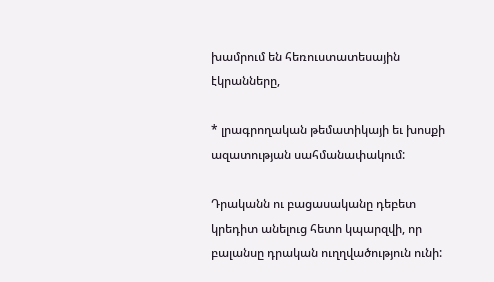խամրում են հեռուստատեսային էկրանները,

* լրագրողական թեմատիկայի եւ խոսքի ազատության սահմանափակում:

Դրականն ու բացասականը դեբետ կրեդիտ անելուց հետո կպարզվի, որ բալանսը դրական ուղղվածություն ունի: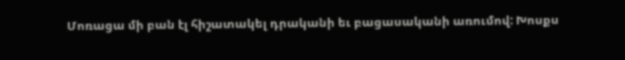Մոռացա մի բան էլ հիշատակել դրականի եւ բացասականի առումով: Խոսքս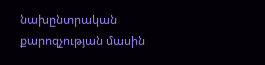նախընտրական քարոզչության մասին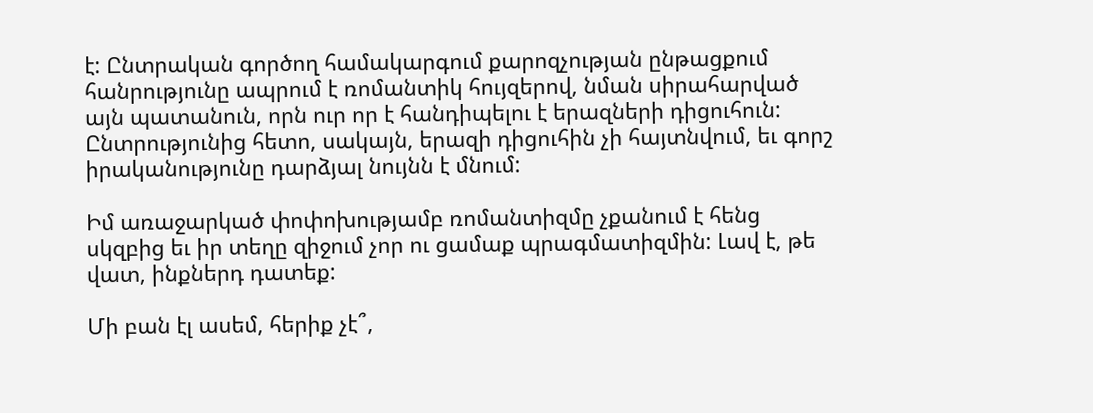է: Ընտրական գործող համակարգում քարոզչության ընթացքում հանրությունը ապրում է ռոմանտիկ հույզերով, նման սիրահարված այն պատանուն, որն ուր որ է հանդիպելու է երազների դիցուհուն: Ընտրությունից հետո, սակայն, երազի դիցուհին չի հայտնվում, եւ գորշ իրականությունը դարձյալ նույնն է մնում:

Իմ առաջարկած փոփոխությամբ ռոմանտիզմը չքանում է հենց սկզբից եւ իր տեղը զիջում չոր ու ցամաք պրագմատիզմին: Լավ է, թե վատ, ինքներդ դատեք:

Մի բան էլ ասեմ, հերիք չէ՞,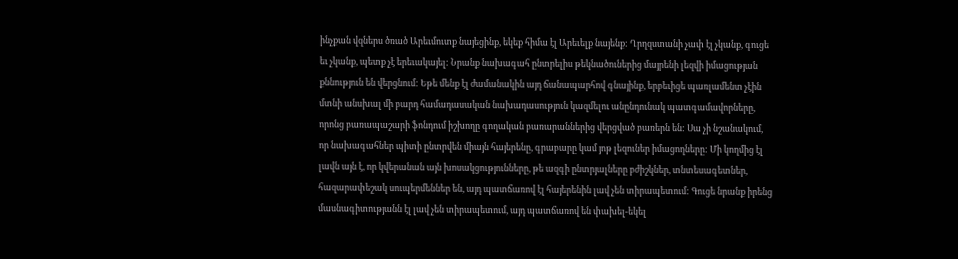ինչքան վզներս ծռած Արեւմուտք նայեցինք, եկեք հիմա էլ Արեւելք նայենք: Ղրղզստանի չափ էլ չկանք, գուցե եւ չկանք, պետք չէ երեւակայել: Նրանք նախագահ ընտրելիս թեկնածուներից մայրենի լեզվի իմացության քննություն են վերցնում: Եթե մենք էլ ժամանակին այդ ճանապարհով գնայինք, երբեւիցե պառլամենտ չէին մտնի անսխալ մի բարդ համադասական նախադասություն կազմելու անընդունակ պատգամավորները, որոնց բառապաշարի ֆոնդում իշխողը գողական բառարաններից վերցված բառերն են: Սա չի նշանակում, որ նախագահներ պիտի ընտրվեն միայն հայերենը, գրաբարը կամ յոթ լեզուներ իմացողները: Մի կողմից էլ լավն այն է, որ կվերանան այն խոսակցությունները, թե ազգի ընտրյալները բժիշկներ, տնտեսագետներ, հազարափեշակ սուպերմեններ են, այդ պատճառով էլ հայերենին լավ չեն տիրապետում: Գուցե նրանք իրենց մասնագիտությանն էլ լավ չեն տիրապետում, այդ պատճառով են փախել-եկել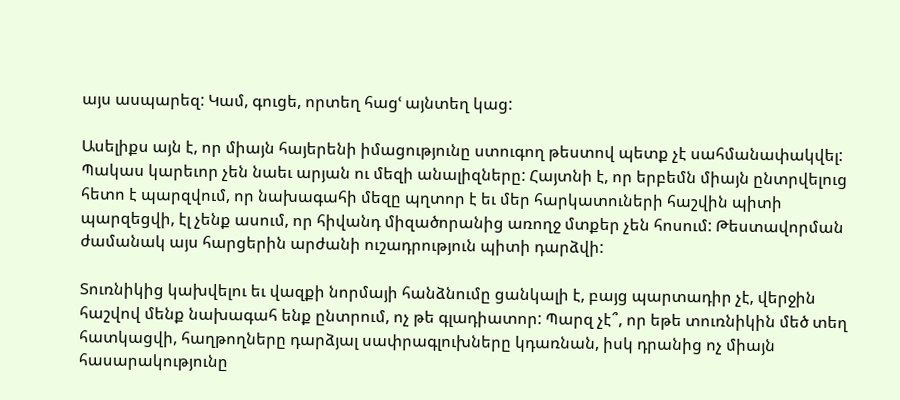այս ասպարեզ: Կամ, գուցե, որտեղ հացՙ այնտեղ կաց:

Ասելիքս այն է, որ միայն հայերենի իմացությունը ստուգող թեստով պետք չէ սահմանափակվել: Պակաս կարեւոր չեն նաեւ արյան ու մեզի անալիզները: Հայտնի է, որ երբեմն միայն ընտրվելուց հետո է պարզվում, որ նախագահի մեզը պղտոր է եւ մեր հարկատուների հաշվին պիտի պարզեցվի, էլ չենք ասում, որ հիվանդ միզածորանից առողջ մտքեր չեն հոսում: Թեստավորման ժամանակ այս հարցերին արժանի ուշադրություն պիտի դարձվի:

Տուռնիկից կախվելու եւ վազքի նորմայի հանձնումը ցանկալի է, բայց պարտադիր չէ, վերջին հաշվով մենք նախագահ ենք ընտրում, ոչ թե գլադիատոր: Պարզ չէ՞, որ եթե տուռնիկին մեծ տեղ հատկացվի, հաղթողները դարձյալ սափրագլուխները կդառնան, իսկ դրանից ոչ միայն հասարակությունը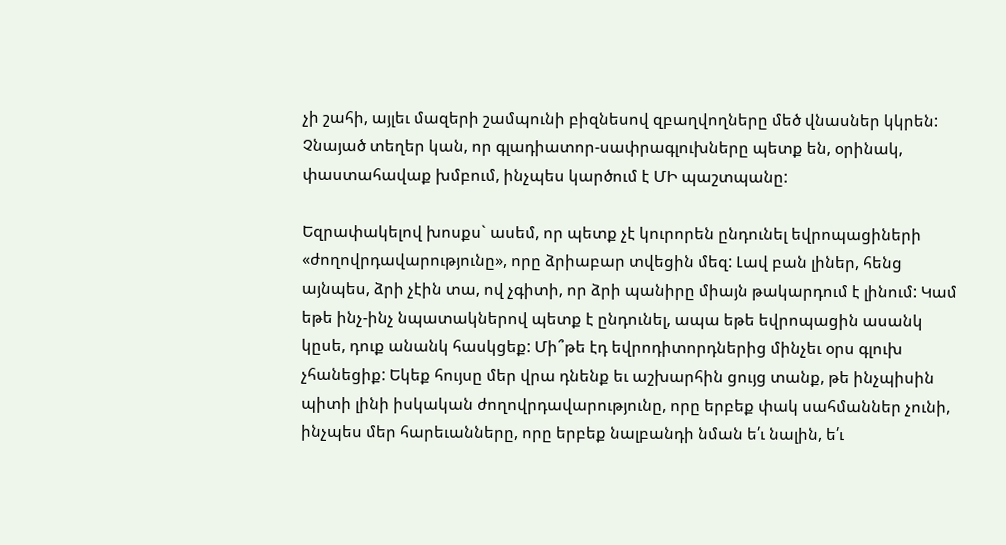չի շահի, այլեւ մազերի շամպունի բիզնեսով զբաղվողները մեծ վնասներ կկրեն: Չնայած տեղեր կան, որ գլադիատոր-սափրագլուխները պետք են, օրինակ, փաստահավաք խմբում, ինչպես կարծում է ՄԻ պաշտպանը:

Եզրափակելով խոսքս` ասեմ, որ պետք չէ կուրորեն ընդունել եվրոպացիների «ժողովրդավարությունը», որը ձրիաբար տվեցին մեզ: Լավ բան լիներ, հենց այնպես, ձրի չէին տա, ով չգիտի, որ ձրի պանիրը միայն թակարդում է լինում: Կամ եթե ինչ-ինչ նպատակներով պետք է ընդունել, ապա եթե եվրոպացին ասանկ կըսե, դուք անանկ հասկցեք: Մի՞թե էդ եվրոդիտորդներից մինչեւ օրս գլուխ չհանեցիք: Եկեք հույսը մեր վրա դնենք եւ աշխարհին ցույց տանք, թե ինչպիսին պիտի լինի իսկական ժողովրդավարությունը, որը երբեք փակ սահմաններ չունի, ինչպես մեր հարեւանները, որը երբեք նալբանդի նման ե՛ւ նալին, ե՛ւ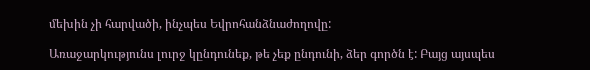մեխին չի հարվածի, ինչպես Եվրոհանձնաժողովը:

Առաջարկությունս լուրջ կընդունեք, թե չեք ընդունի, ձեր գործն է: Բայց այսպես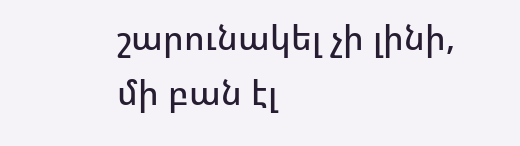շարունակել չի լինի, մի բան էլ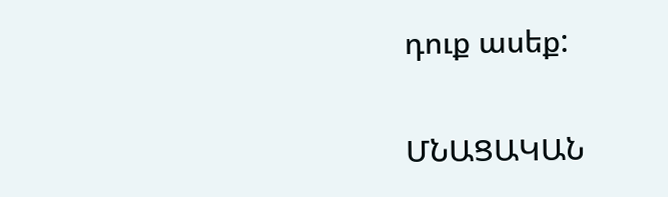դուք ասեք:

ՄՆԱՑԱԿԱՆ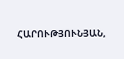ՀԱՐՈՒԹՅՈՒՆՅԱՆ,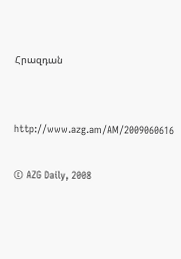Հրազդան


http://www.azg.am/AM/2009060616

© AZG Daily, 2008